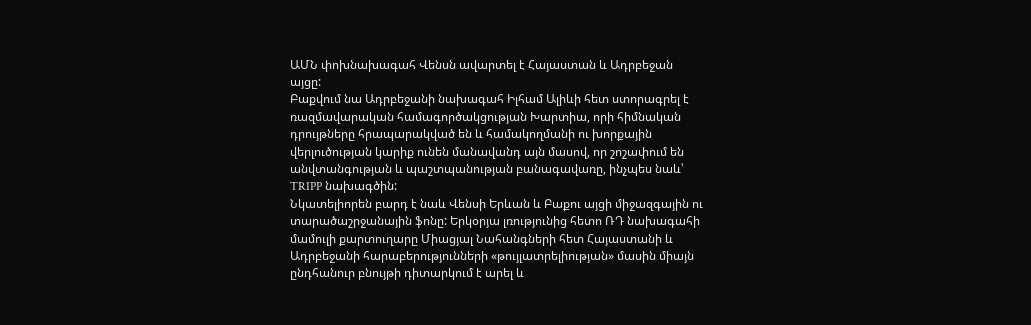ԱՄՆ փոխնախագահ Վենսն ավարտել է Հայաստան և Ադրբեջան այցը:
Բաքվում նա Ադրբեջանի նախագահ Իլհամ Ալիևի հետ ստորագրել է ռազմավարական համագործակցության Խարտիա, որի հիմնական դրույթները հրապարակված են և համակողմանի ու խորքային վերլուծության կարիք ունեն մանավանդ այն մասով, որ շոշափում են անվտանգության և պաշտպանության բանագավառը, ինչպես նաև՝ TRIPP նախագծին:
Նկատելիորեն բարդ է նաև Վենսի Երևան և Բաքու այցի միջազգային ու տարածաշրջանային ֆոնը: Երկօրյա լռությունից հետո ՌԴ նախագահի մամուլի քարտուղարը Միացյալ Նահանգների հետ Հայաստանի և Ադրբեջանի հարաբերությունների «թույլատրելիության» մասին միայն ընդհանուր բնույթի դիտարկում է արել և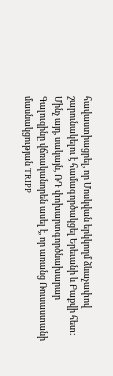հավաստիացրել, որ Մոսկվան երկկողմ ձևաչափով շարունակելու է համագործակցել Երեւանի և Բաքվի հետ:
Մինչ այդ, սակայն, ՌԴ փոխարտգործնախարար Գալուզինը վճռականորեն ասել է, որ առանց Ռուսաստանի մասնակցության TRIPP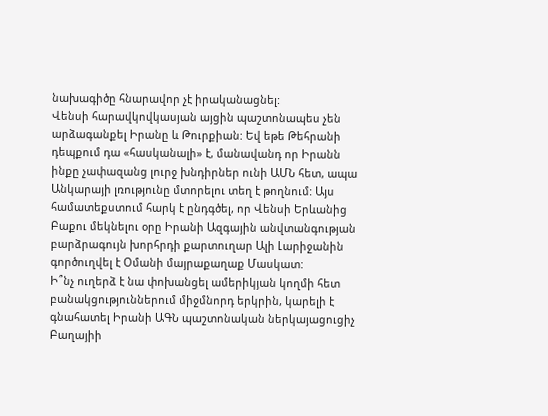նախագիծը հնարավոր չէ իրականացնել:
Վենսի հարավկովկասյան այցին պաշտոնապես չեն արձագանքել Իրանը և Թուրքիան: Եվ եթե Թեհրանի դեպքում դա «հասկանալի» է, մանավանդ որ Իրանն ինքը չափազանց լուրջ խնդիրներ ունի ԱՄՆ հետ, ապա Անկարայի լռությունը մտորելու տեղ է թողնում: Այս համատեքստում հարկ է ընդգծել, որ Վենսի Երևանից Բաքու մեկնելու օրը Իրանի Ազգային անվտանգության բարձրագույն խորհրդի քարտուղար Ալի Լարիջանին գործուղվել է Օմանի մայրաքաղաք Մասկատ:
Ի՞նչ ուղերձ է նա փոխանցել ամերիկյան կողմի հետ բանակցություններում միջմնորդ երկրին, կարելի է գնահատել Իրանի ԱԳՆ պաշտոնական ներկայացուցիչ Բաղայիի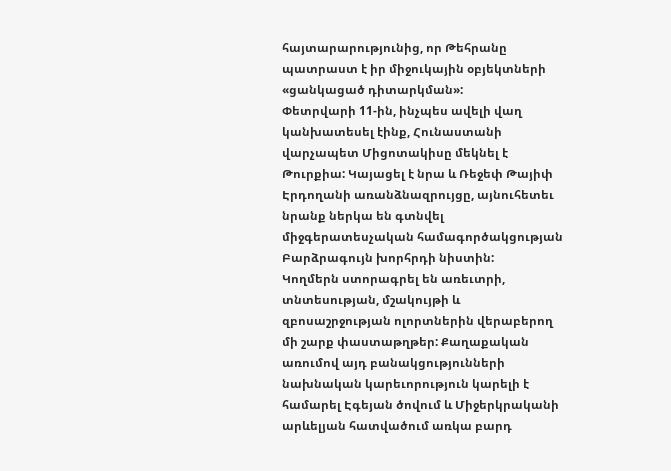հայտարարությունից, որ Թեհրանը պատրաստ է իր միջուկային օբյեկտների «ցանկացած դիտարկման»:
Փետրվարի 11-ին, ինչպես ավելի վաղ կանխատեսել էինք, Հունաստանի վարչապետ Միցոտակիսը մեկնել է Թուրքիա: Կայացել է նրա և Ռեջեփ Թայիփ Էրդողանի առանձնազրույցը, այնուհետեւ նրանք ներկա են գտնվել միջգերատեսչական համագործակցության Բարձրագույն խորհրդի նիստին:
Կողմերն ստորագրել են առեւտրի, տնտեսության, մշակույթի և զբոսաշրջության ոլորտներին վերաբերող մի շարք փաստաթղթեր: Քաղաքական առումով այդ բանակցությունների նախնական կարեւորություն կարելի է համարել Էգեյան ծովում և Միջերկրականի արևելյան հատվածում առկա բարդ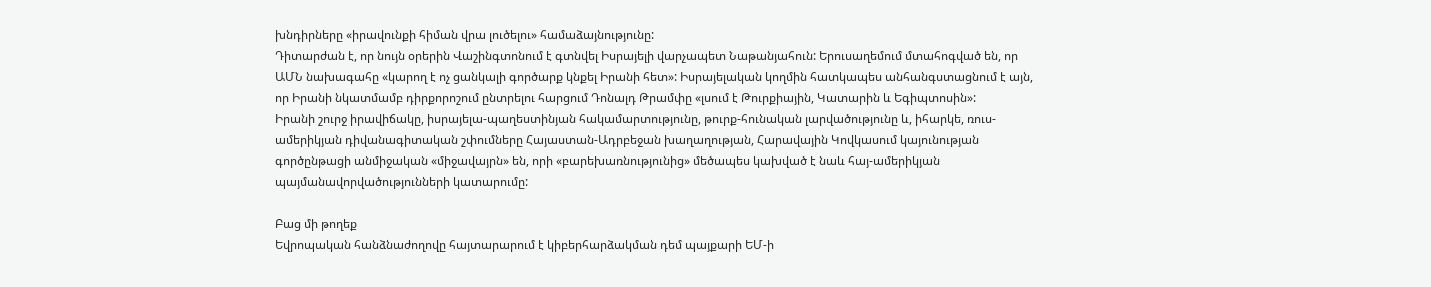խնդիրները «իրավունքի հիման վրա լուծելու» համաձայնությունը:
Դիտարժան է, որ նույն օրերին Վաշինգտոնում է գտնվել Իսրայելի վարչապետ Նաթանյահուն: Երուսաղեմում մտահոգված են, որ ԱՄՆ նախագահը «կարող է ոչ ցանկալի գործարք կնքել Իրանի հետ»: Իսրայելական կողմին հատկապես անհանգստացնում է այն, որ Իրանի նկատմամբ դիրքորոշում ընտրելու հարցում Դոնալդ Թրամփը «լսում է Թուրքիային, Կատարին և Եգիպտոսին»:
Իրանի շուրջ իրավիճակը, իսրայելա-պաղեստինյան հակամարտությունը, թուրք-հունական լարվածությունը և, իհարկե, ռուս-ամերիկյան դիվանագիտական շփումները Հայաստան-Ադրբեջան խաղաղության, Հարավային Կովկասում կայունության գործընթացի անմիջական «միջավայրն» են, որի «բարեխառնությունից» մեծապես կախված է նաև հայ-ամերիկյան պայմանավորվածությունների կատարումը:

Բաց մի թողեք
Եվրոպական հանձնաժողովը հայտարարում է կիբերհարձակման դեմ պայքարի ԵՄ-ի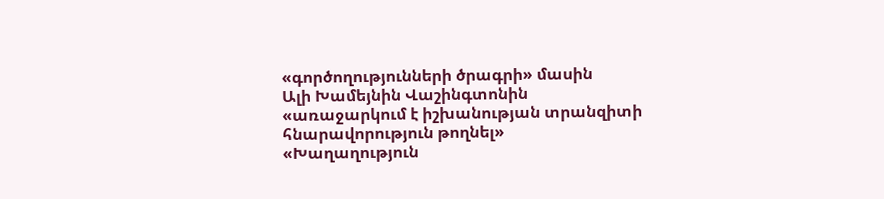«գործողությունների ծրագրի» մասին
Ալի Խամեյնին Վաշինգտոնին «առաջարկում է իշխանության տրանզիտի հնարավորություն թողնել»
«Խաղաղություն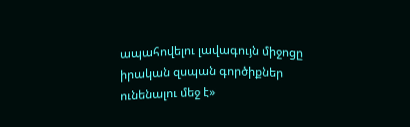ապահովելու լավագույն միջոցը իրական զսպան գործիքներ ունենալու մեջ է»